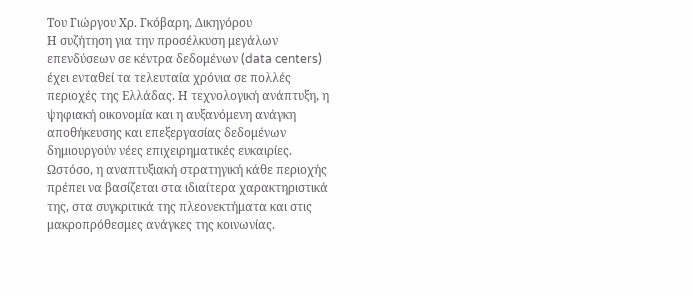Του Γιώργου Χρ. Γκόβαρη, Δικηγόρου
Η συζήτηση για την προσέλκυση μεγάλων επενδύσεων σε κέντρα δεδομένων (data centers) έχει ενταθεί τα τελευταία χρόνια σε πολλές περιοχές της Ελλάδας. Η τεχνολογική ανάπτυξη, η ψηφιακή οικονομία και η αυξανόμενη ανάγκη αποθήκευσης και επεξεργασίας δεδομένων δημιουργούν νέες επιχειρηματικές ευκαιρίες. Ωστόσο, η αναπτυξιακή στρατηγική κάθε περιοχής πρέπει να βασίζεται στα ιδιαίτερα χαρακτηριστικά της, στα συγκριτικά της πλεονεκτήματα και στις μακροπρόθεσμες ανάγκες της κοινωνίας.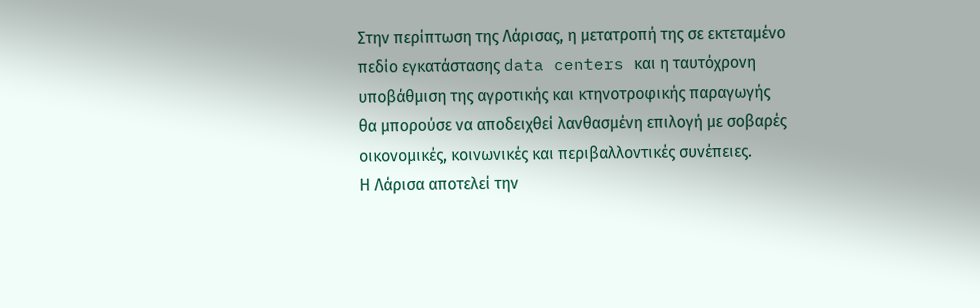Στην περίπτωση της Λάρισας, η μετατροπή της σε εκτεταμένο πεδίο εγκατάστασης data centers και η ταυτόχρονη υποβάθμιση της αγροτικής και κτηνοτροφικής παραγωγής θα μπορούσε να αποδειχθεί λανθασμένη επιλογή με σοβαρές οικονομικές, κοινωνικές και περιβαλλοντικές συνέπειες.
Η Λάρισα αποτελεί την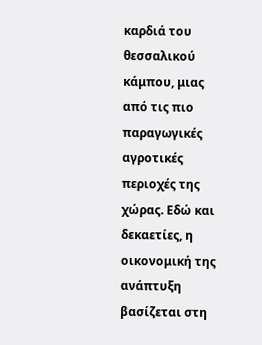καρδιά του θεσσαλικού κάμπου, μιας από τις πιο παραγωγικές αγροτικές περιοχές της χώρας. Εδώ και δεκαετίες, η οικονομική της ανάπτυξη βασίζεται στη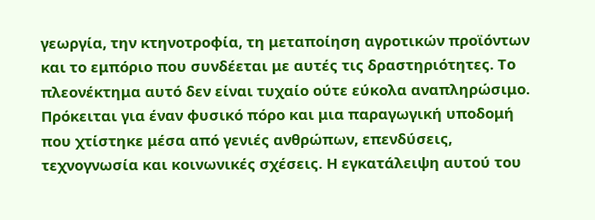γεωργία, την κτηνοτροφία, τη μεταποίηση αγροτικών προϊόντων και το εμπόριο που συνδέεται με αυτές τις δραστηριότητες. Το πλεονέκτημα αυτό δεν είναι τυχαίο ούτε εύκολα αναπληρώσιμο. Πρόκειται για έναν φυσικό πόρο και μια παραγωγική υποδομή που χτίστηκε μέσα από γενιές ανθρώπων, επενδύσεις, τεχνογνωσία και κοινωνικές σχέσεις. Η εγκατάλειψη αυτού του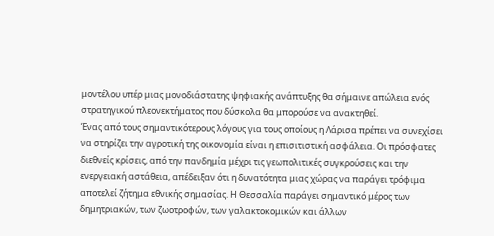μοντέλου υπέρ μιας μονοδιάστατης ψηφιακής ανάπτυξης θα σήμαινε απώλεια ενός στρατηγικού πλεονεκτήματος που δύσκολα θα μπορούσε να ανακτηθεί.
Ένας από τους σημαντικότερους λόγους για τους οποίους η Λάρισα πρέπει να συνεχίσει να στηρίζει την αγροτική της οικονομία είναι η επισιτιστική ασφάλεια. Οι πρόσφατες διεθνείς κρίσεις, από την πανδημία μέχρι τις γεωπολιτικές συγκρούσεις και την ενεργειακή αστάθεια, απέδειξαν ότι η δυνατότητα μιας χώρας να παράγει τρόφιμα αποτελεί ζήτημα εθνικής σημασίας. Η Θεσσαλία παράγει σημαντικό μέρος των δημητριακών, των ζωοτροφών, των γαλακτοκομικών και άλλων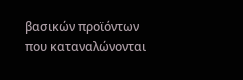βασικών προϊόντων που καταναλώνονται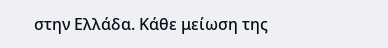στην Ελλάδα. Κάθε μείωση της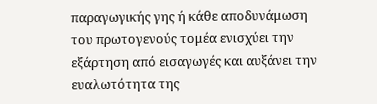παραγωγικής γης ή κάθε αποδυνάμωση του πρωτογενούς τομέα ενισχύει την εξάρτηση από εισαγωγές και αυξάνει την ευαλωτότητα της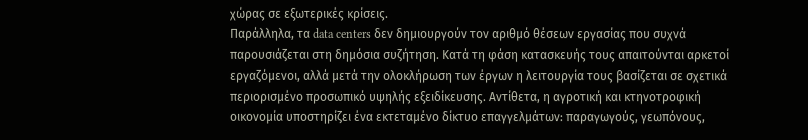χώρας σε εξωτερικές κρίσεις.
Παράλληλα, τα data centers δεν δημιουργούν τον αριθμό θέσεων εργασίας που συχνά παρουσιάζεται στη δημόσια συζήτηση. Κατά τη φάση κατασκευής τους απαιτούνται αρκετοί εργαζόμενοι, αλλά μετά την ολοκλήρωση των έργων η λειτουργία τους βασίζεται σε σχετικά περιορισμένο προσωπικό υψηλής εξειδίκευσης. Αντίθετα, η αγροτική και κτηνοτροφική οικονομία υποστηρίζει ένα εκτεταμένο δίκτυο επαγγελμάτων: παραγωγούς, γεωπόνους,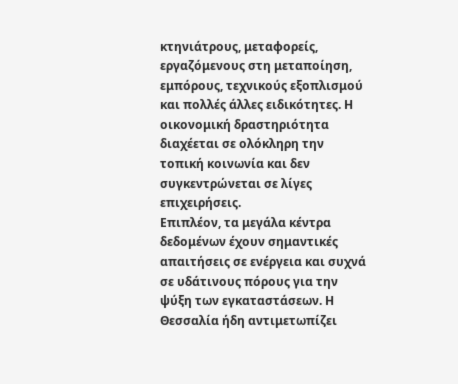κτηνιάτρους, μεταφορείς, εργαζόμενους στη μεταποίηση, εμπόρους, τεχνικούς εξοπλισμού και πολλές άλλες ειδικότητες. Η οικονομική δραστηριότητα διαχέεται σε ολόκληρη την τοπική κοινωνία και δεν συγκεντρώνεται σε λίγες επιχειρήσεις.
Επιπλέον, τα μεγάλα κέντρα δεδομένων έχουν σημαντικές απαιτήσεις σε ενέργεια και συχνά σε υδάτινους πόρους για την ψύξη των εγκαταστάσεων. Η Θεσσαλία ήδη αντιμετωπίζει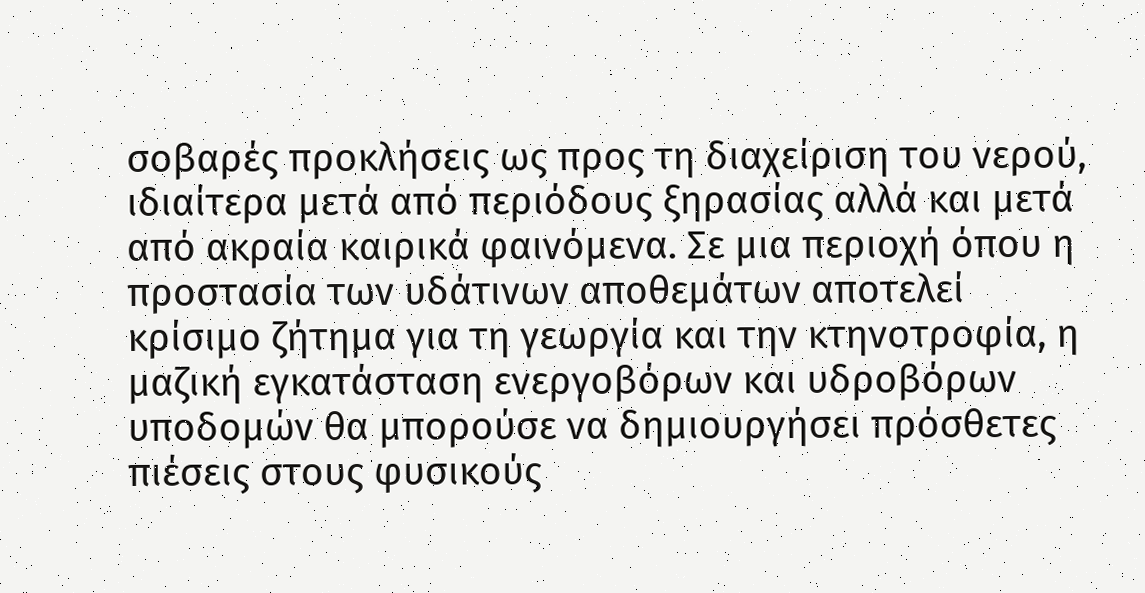σοβαρές προκλήσεις ως προς τη διαχείριση του νερού, ιδιαίτερα μετά από περιόδους ξηρασίας αλλά και μετά από ακραία καιρικά φαινόμενα. Σε μια περιοχή όπου η προστασία των υδάτινων αποθεμάτων αποτελεί κρίσιμο ζήτημα για τη γεωργία και την κτηνοτροφία, η μαζική εγκατάσταση ενεργοβόρων και υδροβόρων υποδομών θα μπορούσε να δημιουργήσει πρόσθετες πιέσεις στους φυσικούς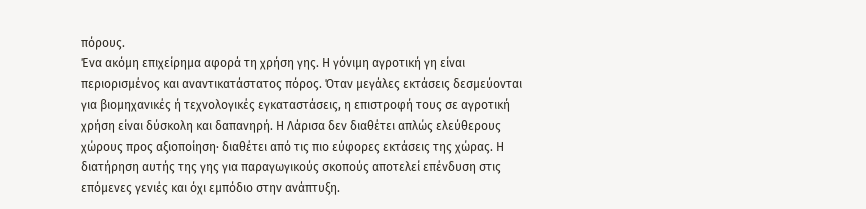πόρους.
Ένα ακόμη επιχείρημα αφορά τη χρήση γης. Η γόνιμη αγροτική γη είναι περιορισμένος και αναντικατάστατος πόρος. Όταν μεγάλες εκτάσεις δεσμεύονται για βιομηχανικές ή τεχνολογικές εγκαταστάσεις, η επιστροφή τους σε αγροτική χρήση είναι δύσκολη και δαπανηρή. Η Λάρισα δεν διαθέτει απλώς ελεύθερους χώρους προς αξιοποίηση· διαθέτει από τις πιο εύφορες εκτάσεις της χώρας. Η διατήρηση αυτής της γης για παραγωγικούς σκοπούς αποτελεί επένδυση στις επόμενες γενιές και όχι εμπόδιο στην ανάπτυξη.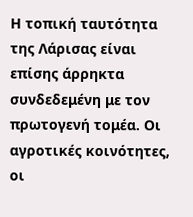Η τοπική ταυτότητα της Λάρισας είναι επίσης άρρηκτα συνδεδεμένη με τον πρωτογενή τομέα. Οι αγροτικές κοινότητες, οι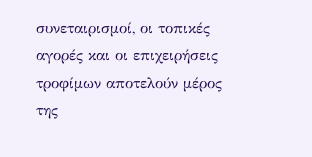συνεταιρισμοί, οι τοπικές αγορές και οι επιχειρήσεις τροφίμων αποτελούν μέρος της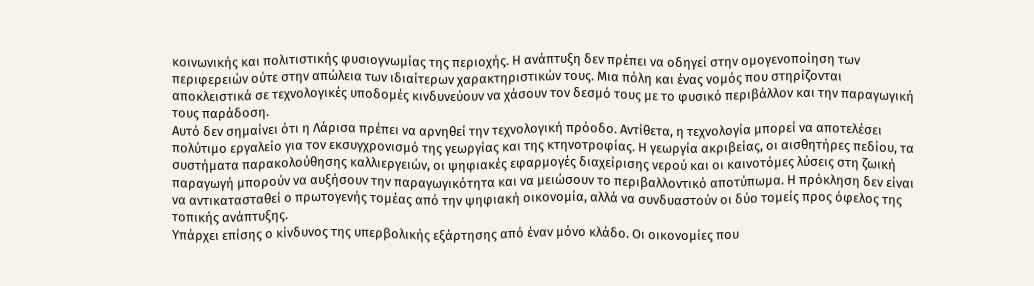κοινωνικής και πολιτιστικής φυσιογνωμίας της περιοχής. Η ανάπτυξη δεν πρέπει να οδηγεί στην ομογενοποίηση των περιφερειών ούτε στην απώλεια των ιδιαίτερων χαρακτηριστικών τους. Μια πόλη και ένας νομός που στηρίζονται αποκλειστικά σε τεχνολογικές υποδομές κινδυνεύουν να χάσουν τον δεσμό τους με το φυσικό περιβάλλον και την παραγωγική τους παράδοση.
Αυτό δεν σημαίνει ότι η Λάρισα πρέπει να αρνηθεί την τεχνολογική πρόοδο. Αντίθετα, η τεχνολογία μπορεί να αποτελέσει πολύτιμο εργαλείο για τον εκσυγχρονισμό της γεωργίας και της κτηνοτροφίας. Η γεωργία ακριβείας, οι αισθητήρες πεδίου, τα συστήματα παρακολούθησης καλλιεργειών, οι ψηφιακές εφαρμογές διαχείρισης νερού και οι καινοτόμες λύσεις στη ζωική παραγωγή μπορούν να αυξήσουν την παραγωγικότητα και να μειώσουν το περιβαλλοντικό αποτύπωμα. Η πρόκληση δεν είναι να αντικατασταθεί ο πρωτογενής τομέας από την ψηφιακή οικονομία, αλλά να συνδυαστούν οι δύο τομείς προς όφελος της τοπικής ανάπτυξης.
Υπάρχει επίσης ο κίνδυνος της υπερβολικής εξάρτησης από έναν μόνο κλάδο. Οι οικονομίες που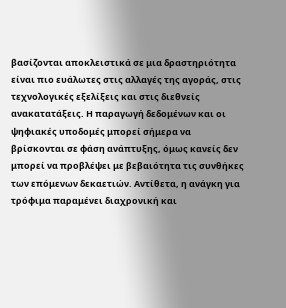βασίζονται αποκλειστικά σε μια δραστηριότητα είναι πιο ευάλωτες στις αλλαγές της αγοράς, στις τεχνολογικές εξελίξεις και στις διεθνείς ανακατατάξεις. Η παραγωγή δεδομένων και οι ψηφιακές υποδομές μπορεί σήμερα να βρίσκονται σε φάση ανάπτυξης, όμως κανείς δεν μπορεί να προβλέψει με βεβαιότητα τις συνθήκες των επόμενων δεκαετιών. Αντίθετα, η ανάγκη για τρόφιμα παραμένει διαχρονική και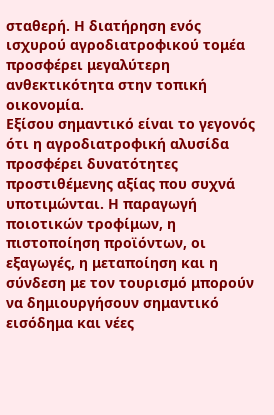σταθερή. Η διατήρηση ενός ισχυρού αγροδιατροφικού τομέα προσφέρει μεγαλύτερη ανθεκτικότητα στην τοπική οικονομία.
Εξίσου σημαντικό είναι το γεγονός ότι η αγροδιατροφική αλυσίδα προσφέρει δυνατότητες προστιθέμενης αξίας που συχνά υποτιμώνται. Η παραγωγή ποιοτικών τροφίμων, η πιστοποίηση προϊόντων, οι εξαγωγές, η μεταποίηση και η σύνδεση με τον τουρισμό μπορούν να δημιουργήσουν σημαντικό εισόδημα και νέες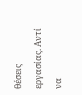θέσεις εργασίας. Αντί να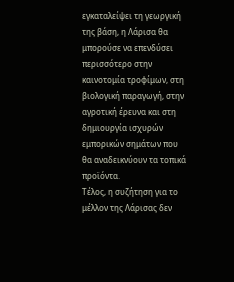εγκαταλείψει τη γεωργική της βάση, η Λάρισα θα μπορούσε να επενδύσει περισσότερο στην καινοτομία τροφίμων, στη βιολογική παραγωγή, στην αγροτική έρευνα και στη δημιουργία ισχυρών εμπορικών σημάτων που θα αναδεικνύουν τα τοπικά προϊόντα.
Τέλος, η συζήτηση για το μέλλον της Λάρισας δεν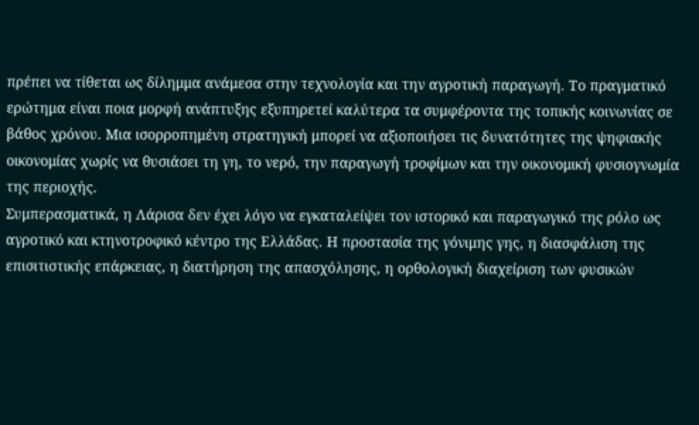πρέπει να τίθεται ως δίλημμα ανάμεσα στην τεχνολογία και την αγροτική παραγωγή. Το πραγματικό ερώτημα είναι ποια μορφή ανάπτυξης εξυπηρετεί καλύτερα τα συμφέροντα της τοπικής κοινωνίας σε βάθος χρόνου. Μια ισορροπημένη στρατηγική μπορεί να αξιοποιήσει τις δυνατότητες της ψηφιακής οικονομίας χωρίς να θυσιάσει τη γη, το νερό, την παραγωγή τροφίμων και την οικονομική φυσιογνωμία της περιοχής.
Συμπερασματικά, η Λάρισα δεν έχει λόγο να εγκαταλείψει τον ιστορικό και παραγωγικό της ρόλο ως αγροτικό και κτηνοτροφικό κέντρο της Ελλάδας. Η προστασία της γόνιμης γης, η διασφάλιση της επισιτιστικής επάρκειας, η διατήρηση της απασχόλησης, η ορθολογική διαχείριση των φυσικών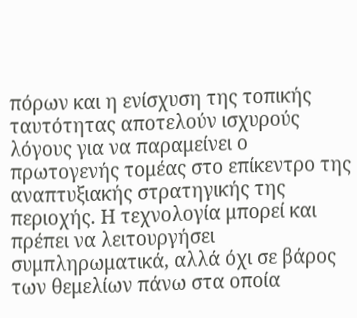πόρων και η ενίσχυση της τοπικής ταυτότητας αποτελούν ισχυρούς λόγους για να παραμείνει ο πρωτογενής τομέας στο επίκεντρο της αναπτυξιακής στρατηγικής της περιοχής. Η τεχνολογία μπορεί και πρέπει να λειτουργήσει συμπληρωματικά, αλλά όχι σε βάρος των θεμελίων πάνω στα οποία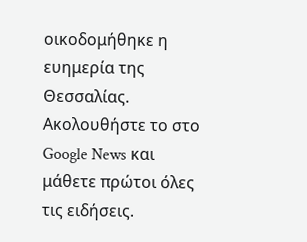οικοδομήθηκε η ευημερία της Θεσσαλίας.
Ακολουθήστε το στο Google News και μάθετε πρώτοι όλες τις ειδήσεις.